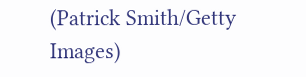(Patrick Smith/Getty Images)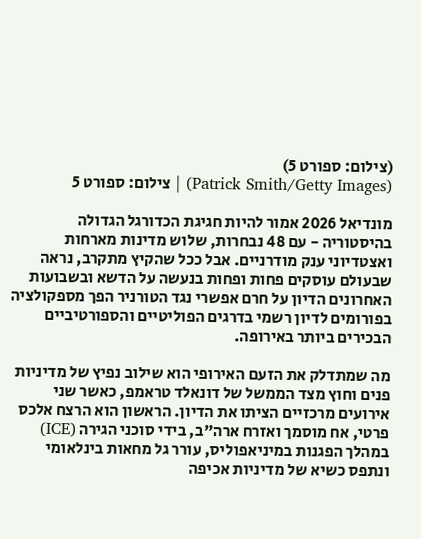(צילום: ספורט 5)
(Patrick Smith/Getty Images) | צילום: ספורט 5

מונדיאל 2026 אמור להיות חגיגת הכדורגל הגדולה בהיסטוריה - עם 48 נבחרות, שלוש מדינות מארחות ואצטדיוני ענק מודרניים. אבל ככל שהקיץ מתקרב, נראה שבעולם עוסקים פחות ופחות בנעשה על הדשא ובשבועות האחרונים הדיון על חרם אפשרי נגד הטורניר הפך מספקולציה בפורומים לדיון רשמי בדרגים הפוליטיים והספורטיביים הבכירים ביותר באירופה.

מה שמתדלק את הזעם האירופי הוא שילוב נפיץ של מדיניות פנים וחוץ מצד הממשל של דונאלד טראמפ, כאשר שני אירועים מרכזיים הציתו את הדיון. הראשון הוא הרצח אלכס פרטי, אח מוסמך ואזרח ארה"ב, בידי סוכני הגירה (ICE) במהלך הפגנות במיניאפוליס, עורר גל מחאות בינלאומי ונתפס כשיא של מדיניות אכיפה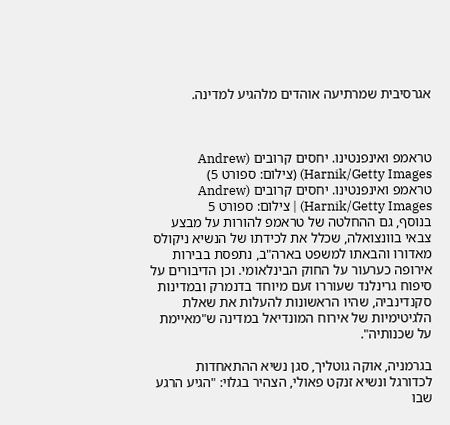אגרסיבית שמרתיעה אוהדים מלהגיע למדינה.



טראמפ ואינפנטינו. יחסים קרובים (Andrew Harnik/Getty Images) (צילום: ספורט 5)
טראמפ ואינפנטינו. יחסים קרובים (Andrew Harnik/Getty Images) | צילום: ספורט 5
בנוסף, גם ההחלטה של טראמפ להורות על מבצע צבאי בוונצואלה, שכלל את לכידתו של הנשיא ניקולס מאדורו והבאתו למשפט בארה"ב, נתפסת בבירות אירופה כערעור על החוק הבינלאומי. וכן הדיבורים על סיפוח גרינלנד שעוררו זעם מיוחד בדנמרק ובמדינות סקנדינביה, שהיו הראשונות להעלות את שאלת הלגיטימיות של אירוח המונדיאל במדינה ש"מאיימת על שכנותיה".

בגרמניה, אוקה גוטליך, סגן נשיא ההתאחדות לכדורגל ונשיא זנקט פאולי, הצהיר בגלוי: "הגיע הרגע שבו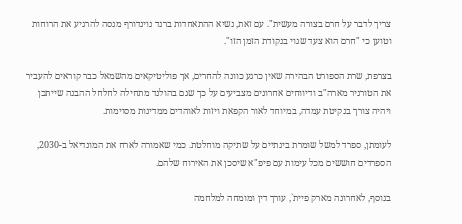צריך לדבר על חרם בצורה מעשית". עם זאת, נשיא ההתאחדות ברנד נוינדורף מנסה להרגיע את הרוחות וטוען כי "חרם הוא צעד שגוי בנקודת הזמן הזו".

בצרפת, שרת הספורט הבהירה שאין כרגע כוונה להחרים, אך פוליטיקאים מהשמאל כבר קוראים להעביר את הטורניר מארה"ב ודיווחים אחרונים מצביעים על כך שגם בהולנד מתחילה לחלחל ההבנה שייתכן ויהיה צורך בנקיטת עמדה, במיוחד לאור הקפאת ויזות לאוהדים ממדינות מסוימות.

לעומתן, ספרד למשל שומרת בינתיים על שתיקה מוחלטת. כמי שאמורה לארח את המונדיאל ב-2030, הספרדים חוששים מכל עימות עם פיפ"א שיסכן את האירוח שלהם.

בנוסף, לאחרונה מארק פיית`, עורך דין ומומחה למלחמה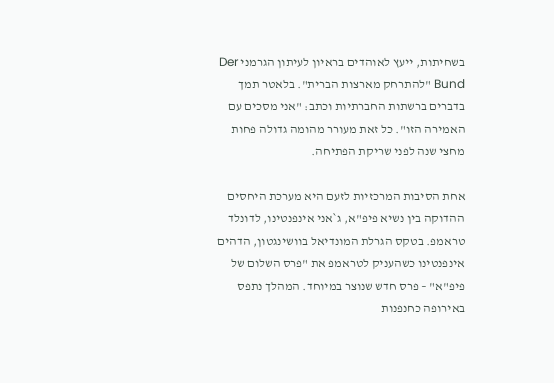בשחיתות, ייעץ לאוהדים בראיון לעיתון הגרמני Der Bund "להתרחק מארצות הברית". בלאטר תמך בדברים ברשתות החברתיות וכתב: "אני מסכים עם האמירה הזו". כל זאת מעורר מהומה גדולה פחות מחצי שנה לפני שריקת הפתיחה.

אחת הסיבות המרכזיות לזעם היא מערכת היחסים ההדוקה בין נשיא פיפ"א, ג`אני אינפנטינו, לדונלד טראמפ. בטקס הגרלת המונדיאל בוושינגטון, הדהים אינפנטינו כשהעניק לטראמפ את "פרס השלום של פיפ"א" – פרס חדש שנוצר במיוחד. המהלך נתפס באירופה כחנפנות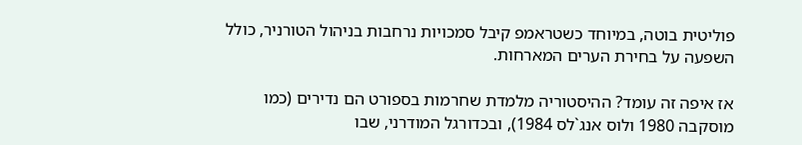פוליטית בוטה, במיוחד כשטראמפ קיבל סמכויות נרחבות בניהול הטורניר, כולל השפעה על בחירת הערים המארחות.

אז איפה זה עומד? ההיסטוריה מלמדת שחרמות בספורט הם נדירים (כמו מוסקבה 1980 ולוס אנג`לס 1984), ובכדורגל המודרני, שבו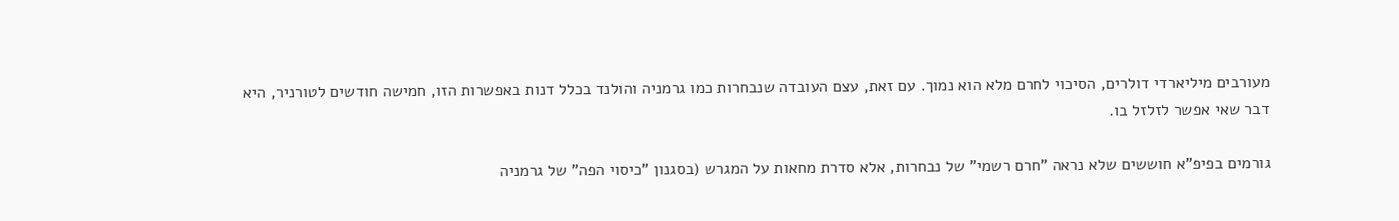מעורבים מיליארדי דולרים, הסיכוי לחרם מלא הוא נמוך. עם זאת, עצם העובדה שנבחרות כמו גרמניה והולנד בכלל דנות באפשרות הזו, חמישה חודשים לטורניר, היא דבר שאי אפשר לזלזל בו.

גורמים בפיפ"א חוששים שלא נראה "חרם רשמי" של נבחרות, אלא סדרת מחאות על המגרש (בסגנון "כיסוי הפה" של גרמניה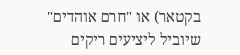בקטאר) או "חרם אוהדים" שיוביל ליציעים ריקים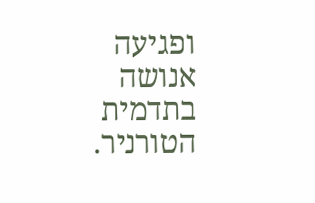ופגיעה אנושה בתדמית הטורניר.